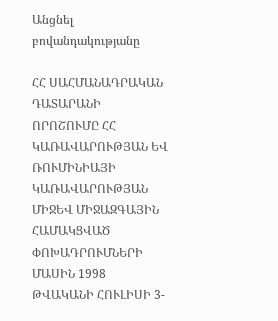Անցնել բովանդակությանը

ՀՀ ՍԱՀՄԱՆԱԴՐԱԿԱՆ ԴԱՏԱՐԱՆԻ ՈՐՈՇՈՒՄԸ ՀՀ ԿԱՌԱՎԱՐՈՒԹՅԱՆ ԵՎ ՌՈՒՄԻՆԻԱՅԻ ԿԱՌԱՎԱՐՈՒԹՅԱՆ ՄԻՋԵՎ ՄԻՋԱԶԳԱՅԻՆ ՀԱՄԱԿՑՎԱԾ ՓՈԽԱԴՐՈՒՄՆԵՐԻ ՄԱՍԻՆ 1998 ԹՎԱԿԱՆԻ ՀՈՒԼԻՍԻ 3-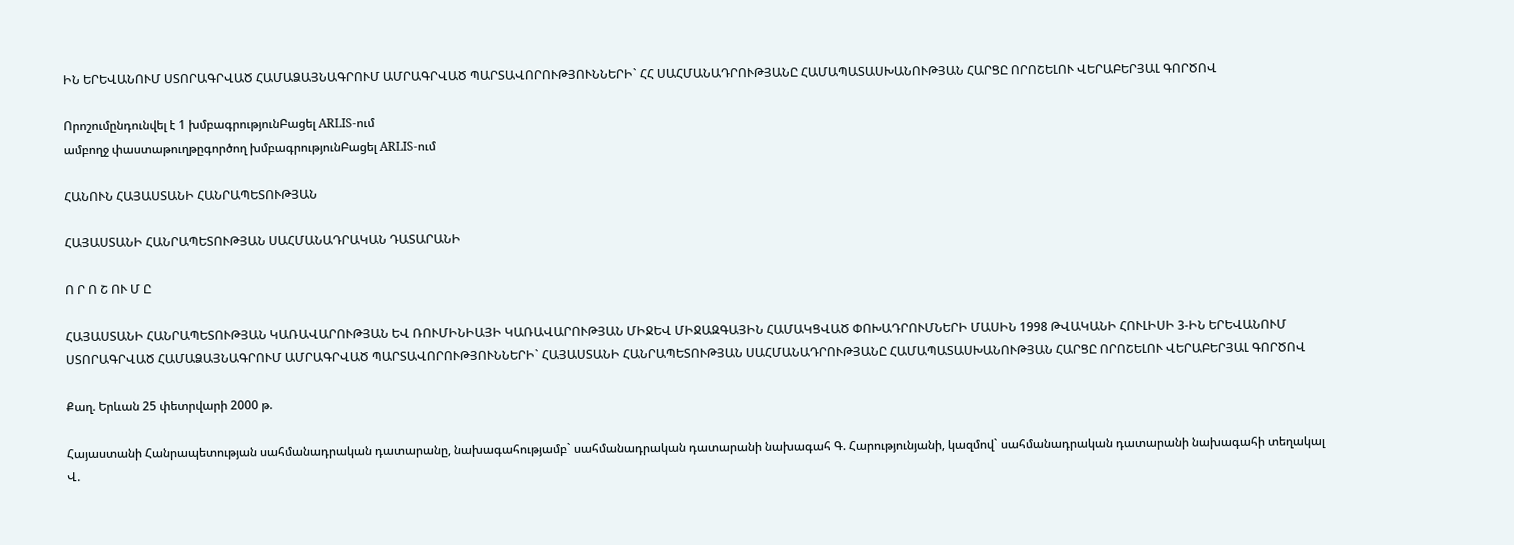ԻՆ ԵՐԵՎԱՆՈՒՄ ՍՏՈՐԱԳՐՎԱԾ ՀԱՄԱՁԱՅՆԱԳՐՈՒՄ ԱՄՐԱԳՐՎԱԾ ՊԱՐՏԱՎՈՐՈՒԹՅՈՒՆՆԵՐԻ` ՀՀ ՍԱՀՄԱՆԱԴՐՈՒԹՅԱՆԸ ՀԱՄԱՊԱՏԱՍԽԱՆՈՒԹՅԱՆ ՀԱՐՑԸ ՈՐՈՇԵԼՈՒ ՎԵՐԱԲԵՐՅԱԼ ԳՈՐԾՈՎ

Որոշումընդունվել է 1 խմբագրությունԲացել ARLIS-ում
ամբողջ փաստաթուղթըգործող խմբագրությունԲացել ARLIS-ում

ՀԱՆՈՒՆ ՀԱՅԱՍՏԱՆԻ ՀԱՆՐԱՊԵՏՈՒԹՅԱՆ

ՀԱՅԱՍՏԱՆԻ ՀԱՆՐԱՊԵՏՈՒԹՅԱՆ ՍԱՀՄԱՆԱԴՐԱԿԱՆ ԴԱՏԱՐԱՆԻ

Ո Ր Ո Շ ՈՒ Մ Ը

ՀԱՅԱՍՏԱՆԻ ՀԱՆՐԱՊԵՏՈՒԹՅԱՆ ԿԱՌԱՎԱՐՈՒԹՅԱՆ ԵՎ ՌՈՒՄԻՆԻԱՅԻ ԿԱՌԱՎԱՐՈՒԹՅԱՆ ՄԻՋԵՎ ՄԻՋԱԶԳԱՅԻՆ ՀԱՄԱԿՑՎԱԾ ՓՈԽԱԴՐՈՒՄՆԵՐԻ ՄԱՍԻՆ 1998 ԹՎԱԿԱՆԻ ՀՈՒԼԻՍԻ 3-ԻՆ ԵՐԵՎԱՆՈՒՄ ՍՏՈՐԱԳՐՎԱԾ ՀԱՄԱՁԱՅՆԱԳՐՈՒՄ ԱՄՐԱԳՐՎԱԾ ՊԱՐՏԱՎՈՐՈՒԹՅՈՒՆՆԵՐԻ` ՀԱՅԱՍՏԱՆԻ ՀԱՆՐԱՊԵՏՈՒԹՅԱՆ ՍԱՀՄԱՆԱԴՐՈՒԹՅԱՆԸ ՀԱՄԱՊԱՏԱՍԽԱՆՈՒԹՅԱՆ ՀԱՐՑԸ ՈՐՈՇԵԼՈՒ ՎԵՐԱԲԵՐՅԱԼ ԳՈՐԾՈՎ

Քաղ. Երևան 25 փետրվարի 2000 թ.

Հայաստանի Հանրապետության սահմանադրական դատարանը, նախագահությամբ` սահմանադրական դատարանի նախագահ Գ. Հարությունյանի, կազմով` սահմանադրական դատարանի նախագահի տեղակալ Վ.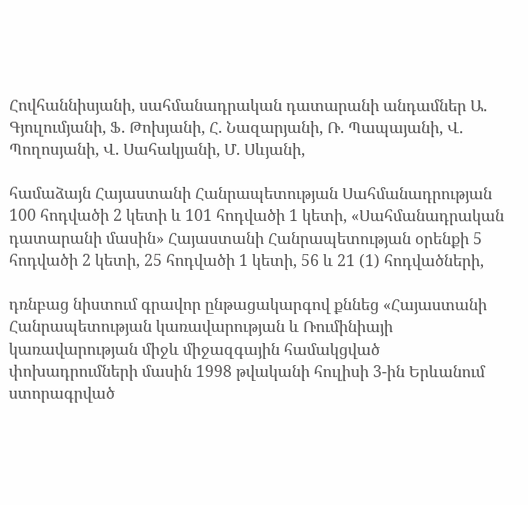Հովհաննիսյանի, սահմանադրական դատարանի անդամներ Ա. Գյուլումյանի, Ֆ. Թոխյանի, Հ. Նազարյանի, Ռ. Պապայանի, Վ. Պողոսյանի, Վ. Սահակյանի, Մ. Սևյանի,

համաձայն Հայաստանի Հանրապետության Սահմանադրության 100 հոդվածի 2 կետի և 101 հոդվածի 1 կետի, «Սահմանադրական դատարանի մասին» Հայաստանի Հանրապետության օրենքի 5 հոդվածի 2 կետի, 25 հոդվածի 1 կետի, 56 և 21 (1) հոդվածների,

դռնբաց նիստում գրավոր ընթացակարգով քննեց «Հայաստանի Հանրապետության կառավարության և Ռումինիայի կառավարության միջև միջազգային համակցված փոխադրումների մասին 1998 թվականի հուլիսի 3-ին Երևանում ստորագրված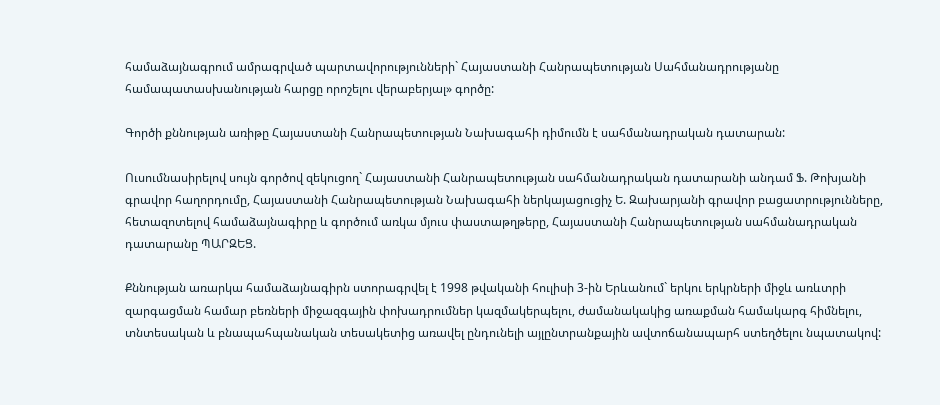համաձայնագրում ամրագրված պարտավորությունների` Հայաստանի Հանրապետության Սահմանադրությանը համապատասխանության հարցը որոշելու վերաբերյալ» գործը:

Գործի քննության առիթը Հայաստանի Հանրապետության Նախագահի դիմումն է սահմանադրական դատարան:

Ուսումնասիրելով սույն գործով զեկուցող` Հայաստանի Հանրապետության սահմանադրական դատարանի անդամ Ֆ. Թոխյանի գրավոր հաղորդումը, Հայաստանի Հանրապետության Նախագահի ներկայացուցիչ Ե. Զախարյանի գրավոր բացատրությունները, հետազոտելով համաձայնագիրը և գործում առկա մյուս փաստաթղթերը, Հայաստանի Հանրապետության սահմանադրական դատարանը ՊԱՐԶԵՑ.

Քննության առարկա համաձայնագիրն ստորագրվել է 1998 թվականի հուլիսի 3-ին Երևանում` երկու երկրների միջև առևտրի զարգացման համար բեռների միջազգային փոխադրումներ կազմակերպելու, ժամանակակից առաքման համակարգ հիմնելու, տնտեսական և բնապահպանական տեսակետից առավել ընդունելի այլընտրանքային ավտոճանապարհ ստեղծելու նպատակով: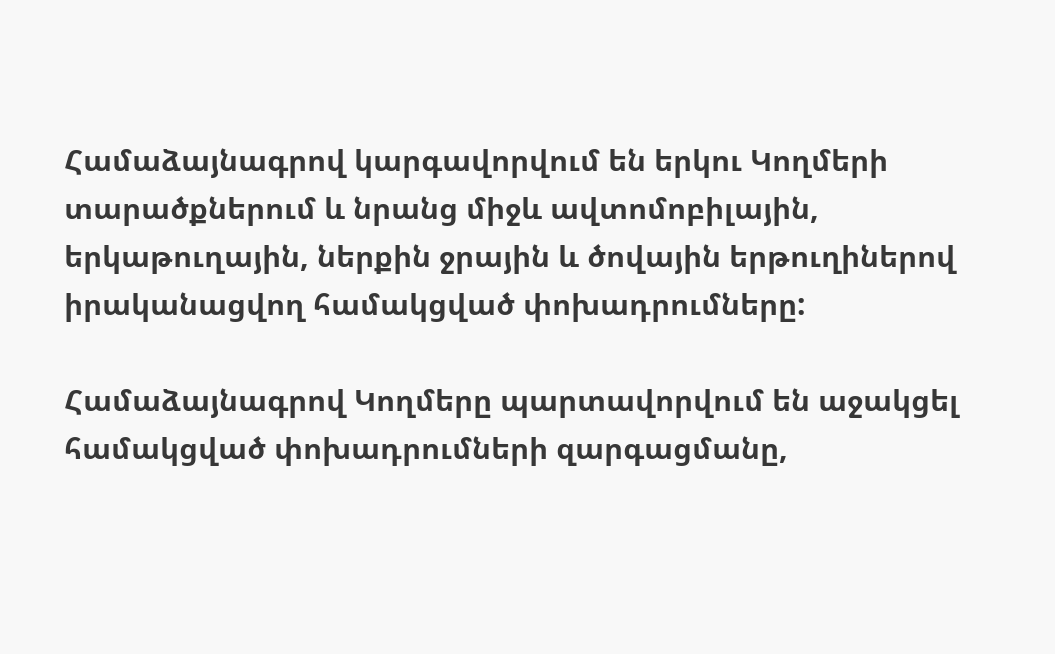Համաձայնագրով կարգավորվում են երկու Կողմերի տարածքներում և նրանց միջև ավտոմոբիլային, երկաթուղային, ներքին ջրային և ծովային երթուղիներով իրականացվող համակցված փոխադրումները:

Համաձայնագրով Կողմերը պարտավորվում են աջակցել համակցված փոխադրումների զարգացմանը,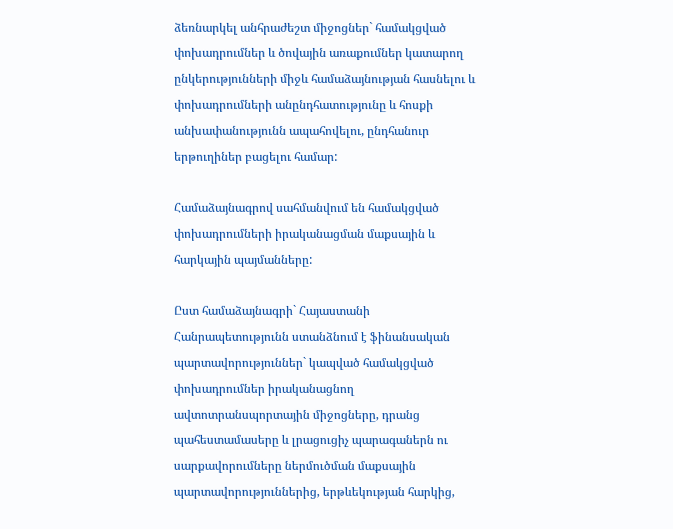ձեռնարկել անհրաժեշտ միջոցներ` համակցված փոխադրումներ և ծովային առաքումներ կատարող ընկերությունների միջև համաձայնության հասնելու և փոխադրումների անընդհատությունը և հոսքի անխափանությունն ապահովելու, ընդհանուր երթուղիներ բացելու համար:

Համաձայնագրով սահմանվում են համակցված փոխադրումների իրականացման մաքսային և հարկային պայմանները:

Ըստ համաձայնագրի` Հայաստանի Հանրապետությունն ստանձնում է ֆինանսական պարտավորություններ` կապված համակցված փոխադրումներ իրականացնող ավտոտրանսպորտային միջոցները, դրանց պահեստամասերը և լրացուցիչ պարագաներն ու սարքավորումները ներմուծման մաքսային պարտավորություններից, երթևեկության հարկից,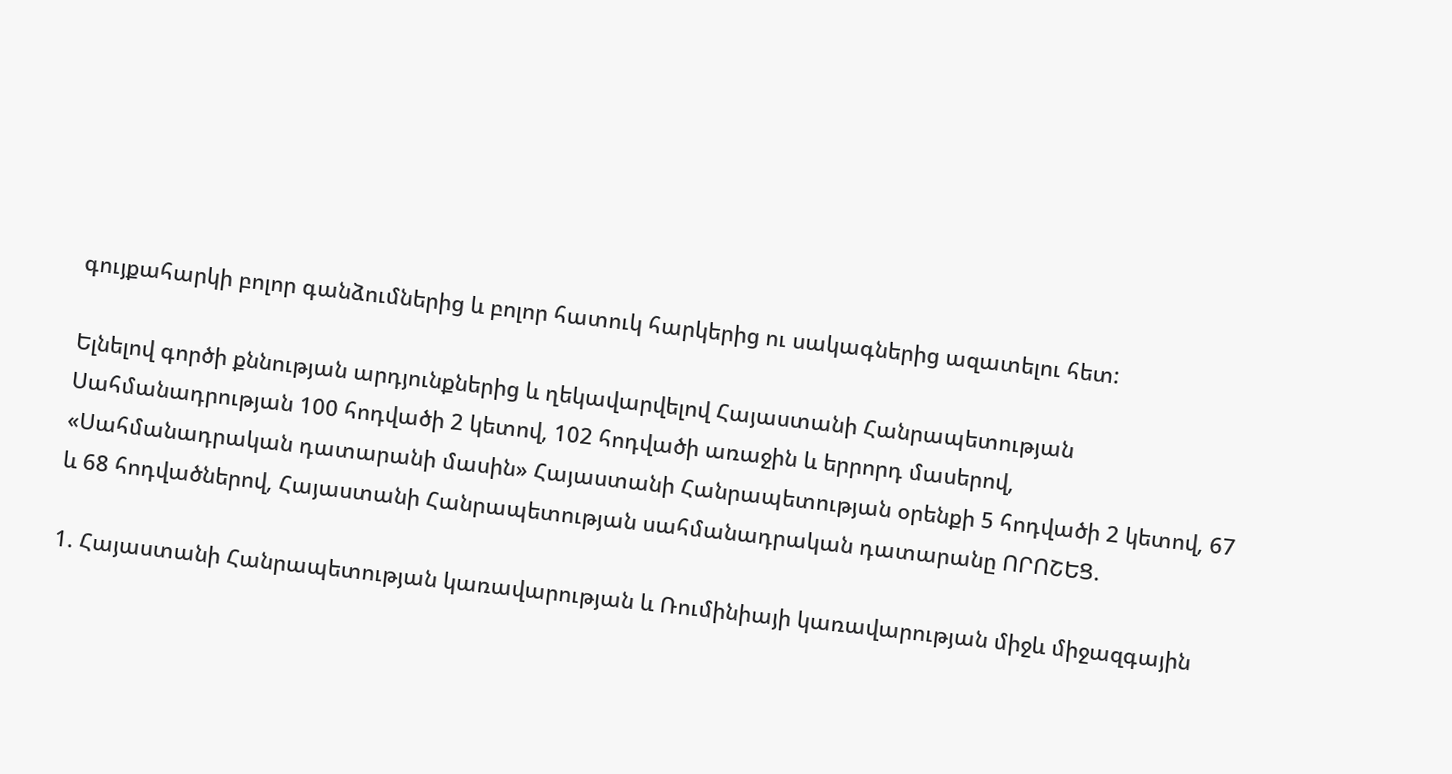գույքահարկի բոլոր գանձումներից և բոլոր հատուկ հարկերից ու սակագներից ազատելու հետ:

Ելնելով գործի քննության արդյունքներից և ղեկավարվելով Հայաստանի Հանրապետության Սահմանադրության 100 հոդվածի 2 կետով, 102 հոդվածի առաջին և երրորդ մասերով, «Սահմանադրական դատարանի մասին» Հայաստանի Հանրապետության օրենքի 5 հոդվածի 2 կետով, 67 և 68 հոդվածներով, Հայաստանի Հանրապետության սահմանադրական դատարանը ՈՐՈՇԵՑ.

1. Հայաստանի Հանրապետության կառավարության և Ռումինիայի կառավարության միջև միջազգային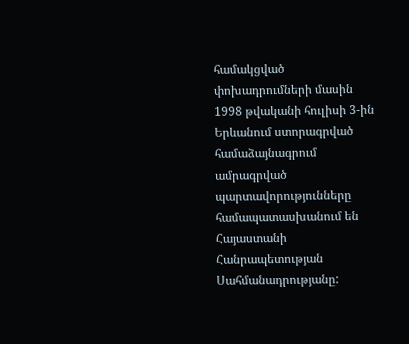համակցված փոխադրումների մասին 1998 թվականի հուլիսի 3-ին Երևանում ստորագրված համաձայնագրում ամրագրված պարտավորությունները համապատասխանում են Հայաստանի Հանրապետության Սահմանադրությանը: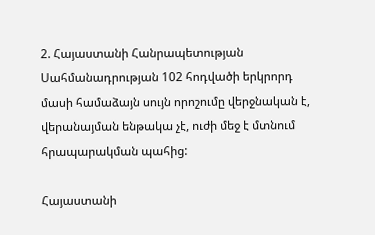2. Հայաստանի Հանրապետության Սահմանադրության 102 հոդվածի երկրորդ մասի համաձայն սույն որոշումը վերջնական է, վերանայման ենթակա չէ, ուժի մեջ է մտնում հրապարակման պահից:

Հայաստանի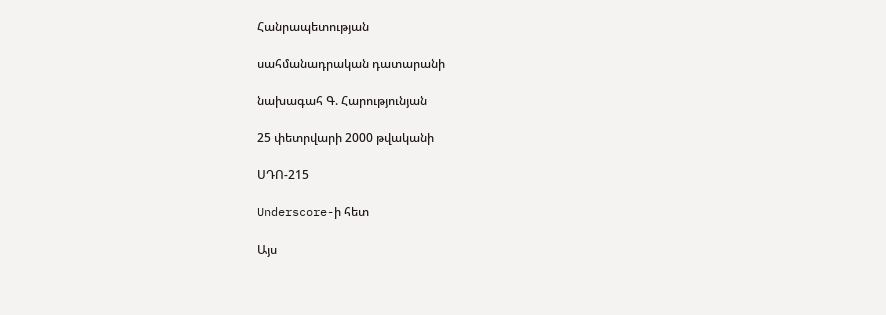Հանրապետության

սահմանադրական դատարանի

նախագահ Գ. Հարությունյան

25 փետրվարի 2000 թվականի

ՍԴՈ-215

Underscore-ի հետ

Այս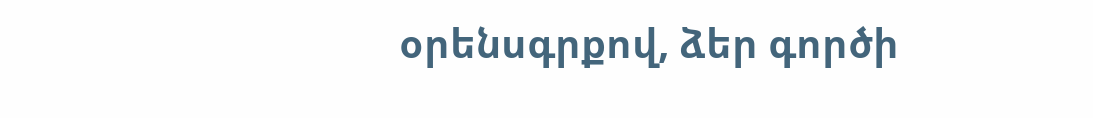օրենսգրքով, ձեր գործի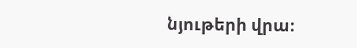նյութերի վրա։